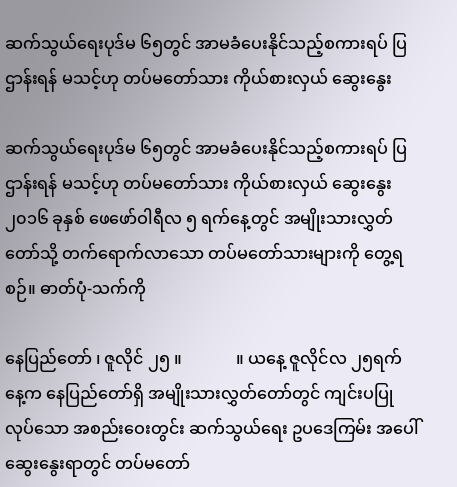ဆက်သွယ်ရေးပုဒ်မ ၆၅တွင် အာမခံပေးနိုင်သည့်စကားရပ် ပြဌာန်းရန် မသင့်ဟု တပ်မတော်သား ကိုယ်စားလှယ် ဆွေးနွေး

ဆက်သွယ်ရေးပုဒ်မ ၆၅တွင် အာမခံပေးနိုင်သည့်စကားရပ် ပြဌာန်းရန် မသင့်ဟု တပ်မတော်သား ကိုယ်စားလှယ် ဆွေးနွေး
၂၀၁၆ ခုနှစ် ဖေဖော်ဝါရီလ ၅ ရက်နေ့တွင် အမျိုးသားလွှတ်တော်သို့ တက်ရောက်လာသော တပ်မတော်သားများကို တွေ့ရစဉ်။ ဓာတ်ပုံ-သက်ကို

နေပြည်တော် ၊ ဇူလိုင် ၂၅ ။             ။ ယနေ့ ဇူလိုင်လ ၂၅ရက်နေ့က နေပြည်တော်ရှိ အမျိုးသားလွှတ်တော်တွင် ကျင်းပပြုလုပ်သော အစည်းဝေးတွင်း ဆက်သွယ်ရေး ဥပဒေကြမ်း အပေါ် ဆွေးနွေးရာတွင် တပ်မတော်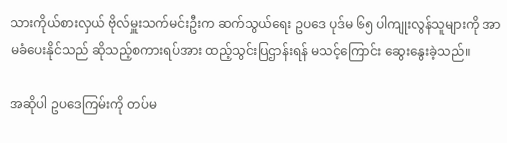သားကိုယ်စားလှယ် ဗိုလ်မှူးသက်မင်းဦးက ဆက်သွယ်ရေး ဥပဒေ ပုဒ်မ ၆၅ ပါကျုးလွန်သူများကို အာမခံပေးနိုင်သည် ဆိုသည့်စကားရပ်အား ထည့်သွင်းပြဌာန်းရန် မသင့်ကြောင်း ဆွေးနွေးခဲ့သည်။

အဆိုပါ ဥပဒေကြမ်းကို တပ်မ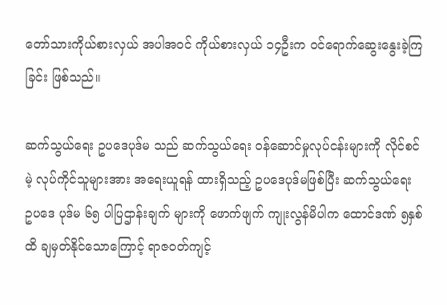တော်သားကိုယ်စားလှယ် အပါအဝင် ကိုယ်စားလှယ် ၁၄ဦးက ၀င်ရောက်ဆွေးနွေးခဲ့ကြခြင်း ဖြစ်သည်။

ဆက်သွယ်ရေး ဥပဒေပုဒ်မ သည် ဆက်သွယ်ရေး ၀န်ဆောင်မှုလုပ်ငန်းများကို လိုင်စင်မဲ့ လုပ်ကိုင်သူများအား အရေးယူရန် ထားရှိသည့် ဥပဒေပုဒ်မဖြစ်ပြီး ဆက်သွယ်ရေး ဥပဒေ ပုဒ်မ ၆၅ ပါပြဌာန်းချက် များကို ဖောက်ဖျက် ကျုးလွန်မိပါက ထောင်ဒဏ် ၅နှစ်ထိ ချမှတ်နိုင်သောကြောင့် ရာဇဝတ်ကျင့်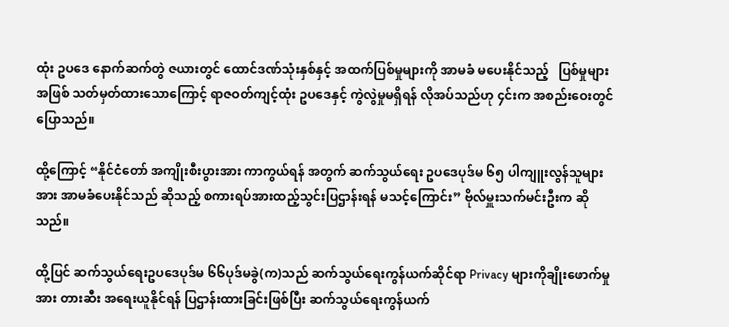ထုံး ဥပဒေ နောက်ဆက်တွဲ ဇယားတွင် ထောင်ဒဏ်သုံးနှစ်နှင့် အထက်ပြစ်မှုများကို အာမခံ မပေးနိုင်သည့်   ပြစ်မှုများအဖြစ် သတ်မှတ်ထားသောကြောင့် ရာဇဝတ်ကျင့်ထုံး ဥပဒေနှင့် ကွဲလွဲမှုမရှိရန် လိုအပ်သည်ဟု ၄င်းက အစည်းဝေးတွင် ပြောသည်။

ထို့ကြောင့် “နိုင်ငံတော် အကျိုးစီးပွားအား ကာကွယ်ရန် အတွက် ဆက်သွယ်ရေး ဥပဒေပုဒ်မ ၆၅ ပါကျူးလွန်သူများအား အာမခံပေးနိုင်သည် ဆိုသည့် စကားရပ်အားထည့်သွင်းပြဌာန်းရန် မသင့်ကြောင်း” ဗိုလ်မှူးသက်မင်းဦးက ဆိုသည်။

ထို့ပြင် ဆက်သွယ်ရေးဥပဒေပုဒ်မ ၆၆ပုဒ်မခွဲ(က)သည် ဆက်သွယ်ရေးကွန်ယက်ဆိုင်ရာ Privacy များကိုချိုးဖောက်မှုအား တားဆီး အရေးယူနိုင်ရန် ပြဌာန်းထားခြင်းဖြစ်ပြီး ဆက်သွယ်ရေးကွန်ယက်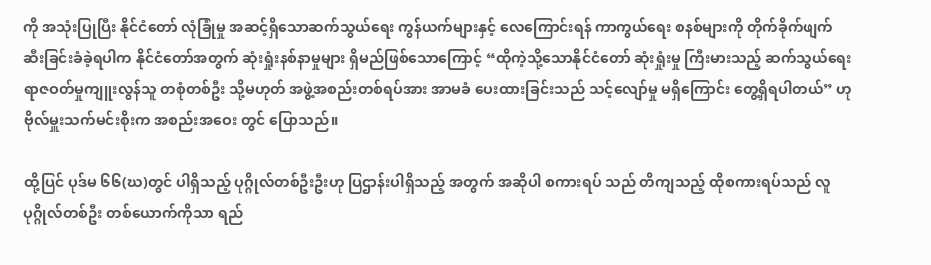ကို အသုံးပြုပြီး နိုင်ငံတော် လုံခြုံမှု အဆင့်ရှိသောဆက်သွယ်ရေး ကွန်ယက်များနှင့် လေကြောင်းရန် ကာကွယ်ရေး စနစ်များကို တိုက်ခိုက်ဖျက်ဆီးခြင်းခံခဲ့ရပါက နိုင်ငံတော်အတွက် ဆုံးရှုံးနစ်နာမှုများ ရှိမည်ဖြစ်သောကြောင့် “ထိုကဲ့သို့သောနိုင်ငံတော် ဆုံးရှုံးမှု ကြီးမားသည့် ဆက်သွယ်ရေး ရာဇဝတ်မှုကျူးလွန်သူ တစုံတစ်ဦး သို့မဟုတ် အဖွဲ့အစည်းတစ်ရပ်အား အာမခံ ပေးထားခြင်းသည် သင့်လျော်မှု မရှိကြောင်း တွေ့ရှိရပါတယ်” ဟု ဗိုလ်မှူးသက်မင်းစိုးက အစည်းအဝေး တွင် ပြောသည်။

ထို့ပြင် ပုဒ်မ ၆၆(ဃ)တွင် ပါရှိသည့် ပုဂ္ဂိုလ်တစ်ဦးဦးဟု ပြဌာန်းပါရှိသည့် အတွက် အဆိုပါ စကားရပ် သည် တိကျသည့် ထိုစကားရပ်သည် လူပုဂ္ဂိုလ်တစ်ဦး တစ်ယောက်ကိုသာ ရည်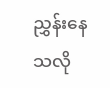ညွှန်းနေသလို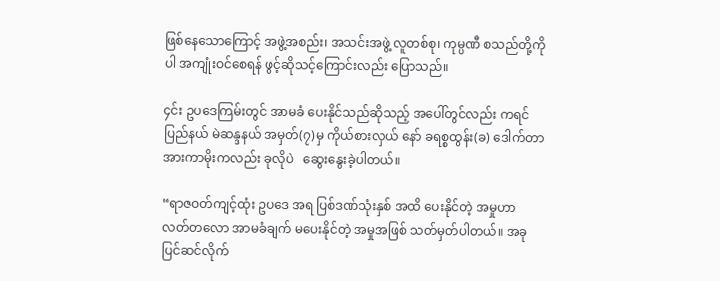ဖြစ်နေသောကြောင့် အဖွဲ့အစည်း၊ အသင်းအဖွဲ့ လူတစ်စု၊ ကုမ္ပဏီ စသည်တို့ကိုပါ အကျုံးဝင်စေရန် ဖွင့်ဆိုသင့်ကြောင်းလည်း ပြောသည်။

၄င်း ဥပဒေကြမ်းတွင် အာမခံ ပေးနိုင်သည်ဆိုသည့် အပေါ်တွင်လည်း ကရင်ပြည်နယ် မဲဆန္ဒနယ် အမှတ်(၇)မှ ကိုယ်စားလှယ် နော် ခရစ္စထွန်း(ခ) ဒေါက်တာအားကာမိုးကလည်း ခုလိုပဲ   ဆွေးနွေးခဲ့ပါတယ်။

“ရာဇဝတ်ကျင့်ထုံး ဥပဒေ အရ ပြစ်ဒဏ်သုံးနှစ် အထိ ပေးနိုင်တဲ့ အမှုဟာ လတ်တလော အာမခံချက် မပေးနိုင်တဲ့ အမှုအဖြစ် သတ်မှတ်ပါတယ်။ အခုပြင်ဆင်လိုက်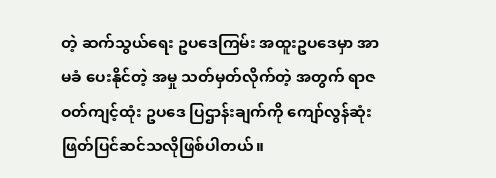တဲ့ ဆက်သွယ်ရေး ဥပဒေကြမ်း အထူးဥပဒေမှာ အာမခံ ပေးနိုင်တဲ့ အမှု သတ်မှတ်လိုက်တဲ့ အတွက် ရာဇဝတ်ကျင့်ထုံး ဥပဒေ ပြဌာန်းချက်ကို ကျော်လွန်ဆုံးဖြတ်ပြင်ဆင်သလိုဖြစ်ပါတယ်။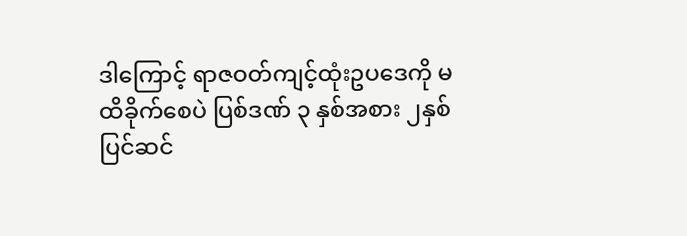ဒါကြောင့် ရာဇဝတ်ကျင့်ထုံးဥပဒေကို မထိခိုက်စေပဲ ပြစ်ဒဏ် ၃ နှစ်အစား ၂နှစ်ပြင်ဆင်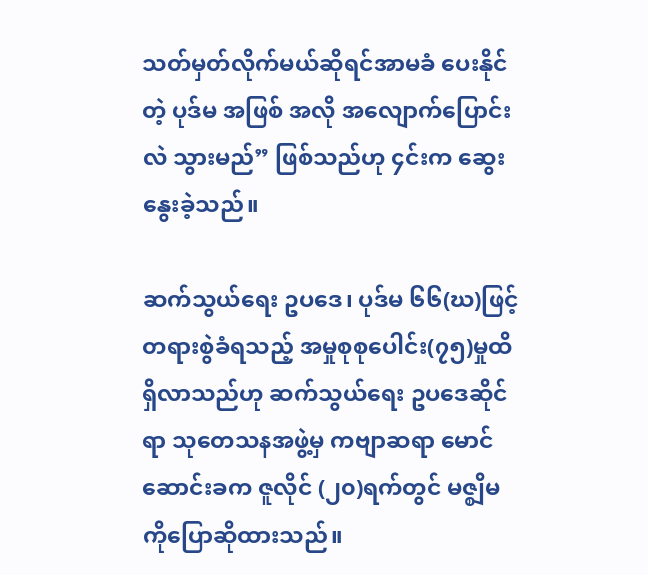သတ်မှတ်လိုက်မယ်ဆိုရင်အာမခံ ပေးနိုင်တဲ့ ပုဒ်မ အဖြစ် အလို အလျောက်ပြောင်းလဲ သွားမည်” ဖြစ်သည်ဟု ၄င်းက ဆွေးနွေးခဲ့သည်။

ဆက်သွယ်ရေး ဥပဒေ၊ ပုဒ်မ ၆၆(ဃ)ဖြင့် တရားစွဲခံရသည့် အမှုစုစုပေါင်း(၇၅)မှုထိ ရှိလာသည်ဟု ဆက်သွယ်ရေး ဥပဒေဆိုင်ရာ သုတေသနအဖွဲ့မှ ကဗျာဆရာ မောင်ဆောင်းခက ဇူလိုင် (၂၀)ရက်တွင် မဇ္စျိမ ကိုပြောဆိုထားသည်။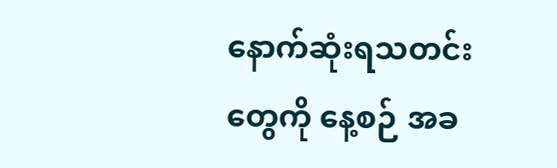နောက်ဆုံးရသတင်းတွေကို နေ့စဉ် အခ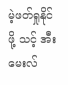မဲ့ဖတ်ရှုနိုင်ဖို့ သင့် အီးမေးလ်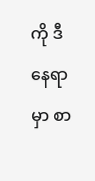ကို ဒီနေရာမှာ စာ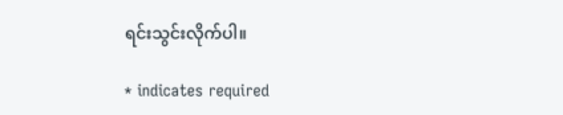ရင်းသွင်းလိုက်ပါ။

* indicates required